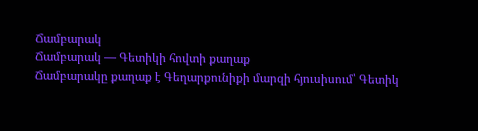Ճամբարակ
Ճամբարակ — Գետիկի հովտի քաղաք
Ճամբարակը քաղաք է Գեղարքունիքի մարզի հյուսիսում՝ Գետիկ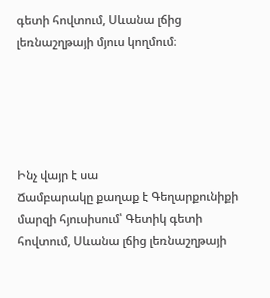գետի հովտում, Սևանա լճից լեռնաշղթայի մյուս կողմում։





Ինչ վայր է սա
Ճամբարակը քաղաք է Գեղարքունիքի մարզի հյուսիսում՝ Գետիկ գետի հովտում, Սևանա լճից լեռնաշղթայի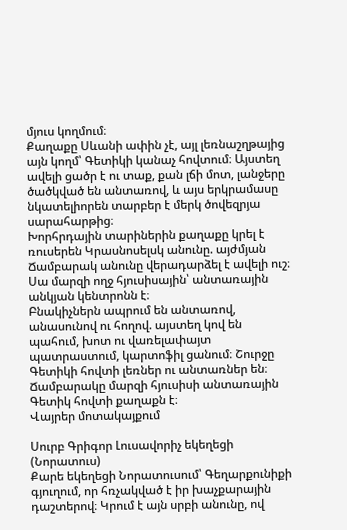մյուս կողմում։
Քաղաքը Սևանի ափին չէ, այլ լեռնաշղթայից այն կողմ՝ Գետիկի կանաչ հովտում։ Այստեղ ավելի ցածր է ու տաք, քան լճի մոտ, լանջերը ծածկված են անտառով, և այս երկրամասը նկատելիորեն տարբեր է մերկ ծովեզրյա սարահարթից։
Խորհրդային տարիներին քաղաքը կրել է ռուսերեն Կրասնոսելսկ անունը. այժմյան Ճամբարակ անունը վերադարձել է ավելի ուշ։ Սա մարզի ողջ հյուսիսային՝ անտառային անկյան կենտրոնն է։
Բնակիչներն ապրում են անտառով, անասունով ու հողով. այստեղ կով են պահում, խոտ ու վառելափայտ պատրաստում, կարտոֆիլ ցանում։ Շուրջը Գետիկի հովտի լեռներ ու անտառներ են։
Ճամբարակը մարզի հյուսիսի անտառային Գետիկ հովտի քաղաքն է։
Վայրեր մոտակայքում

Սուրբ Գրիգոր Լուսավորիչ եկեղեցի (Նորատուս)
Քարե եկեղեցի Նորատուսում՝ Գեղարքունիքի գյուղում, որ հռչակված է իր խաչքարային դաշտերով։ Կրում է այն սրբի անունը, ով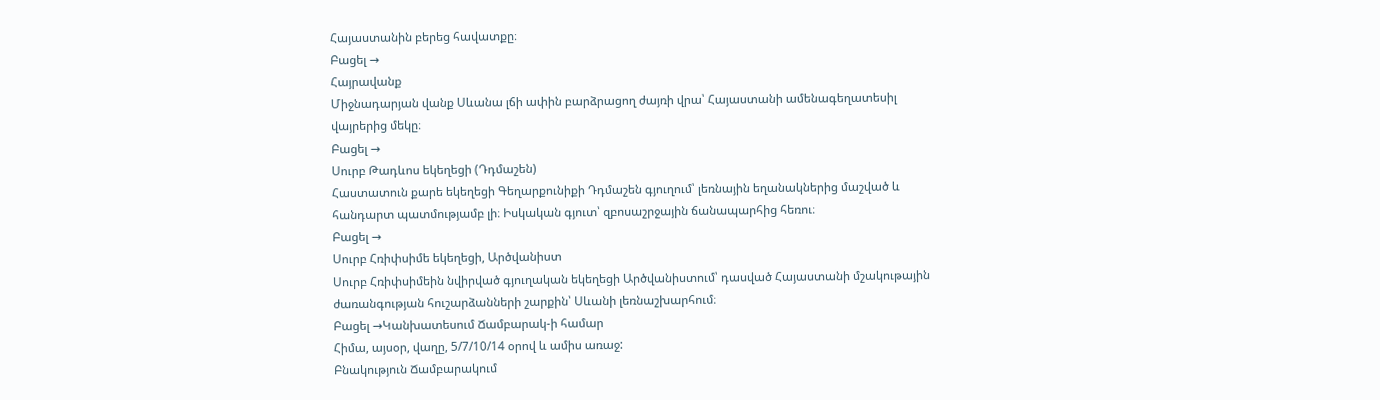Հայաստանին բերեց հավատքը։
Բացել →
Հայրավանք
Միջնադարյան վանք Սևանա լճի ափին բարձրացող ժայռի վրա՝ Հայաստանի ամենագեղատեսիլ վայրերից մեկը։
Բացել →
Սուրբ Թադևոս եկեղեցի (Դդմաշեն)
Հաստատուն քարե եկեղեցի Գեղարքունիքի Դդմաշեն գյուղում՝ լեռնային եղանակներից մաշված և հանդարտ պատմությամբ լի։ Իսկական գյուտ՝ զբոսաշրջային ճանապարհից հեռու։
Բացել →
Սուրբ Հռիփսիմե եկեղեցի, Արծվանիստ
Սուրբ Հռիփսիմեին նվիրված գյուղական եկեղեցի Արծվանիստում՝ դասված Հայաստանի մշակութային ժառանգության հուշարձանների շարքին՝ Սևանի լեռնաշխարհում։
Բացել →Կանխատեսում Ճամբարակ-ի համար
Հիմա, այսօր, վաղը, 5/7/10/14 օրով և ամիս առաջ:
Բնակություն Ճամբարակում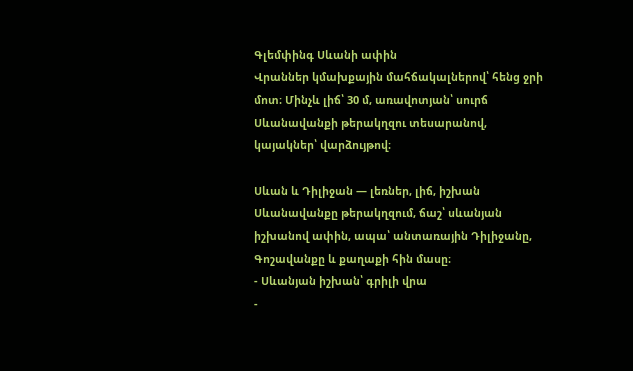Գլեմփինգ Սևանի ափին
Վրաններ կմախքային մահճակալներով՝ հենց ջրի մոտ։ Մինչև լիճ՝ 30 մ, առավոտյան՝ սուրճ Սևանավանքի թերակղզու տեսարանով, կայակներ՝ վարձույթով։

Սևան և Դիլիջան — լեռներ, լիճ, իշխան
Սևանավանքը թերակղզում, ճաշ՝ սևանյան իշխանով ափին, ապա՝ անտառային Դիլիջանը, Գոշավանքը և քաղաքի հին մասը։
- Սևանյան իշխան՝ գրիլի վրա
-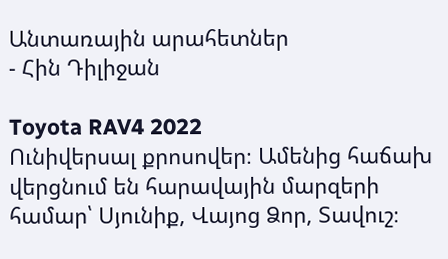Անտառային արահետներ
- Հին Դիլիջան

Toyota RAV4 2022
Ունիվերսալ քրոսովեր։ Ամենից հաճախ վերցնում են հարավային մարզերի համար՝ Սյունիք, Վայոց Ձոր, Տավուշ։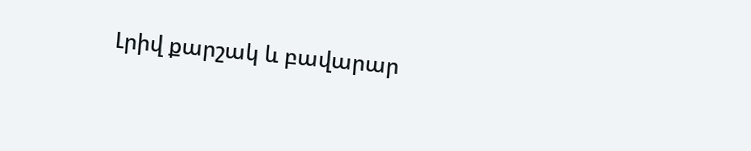Լրիվ քարշակ և բավարար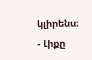կլիրենս։
- Լիքը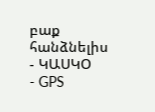բաք հանձնելիս
- ԿԱՍԿՕ
- GPS